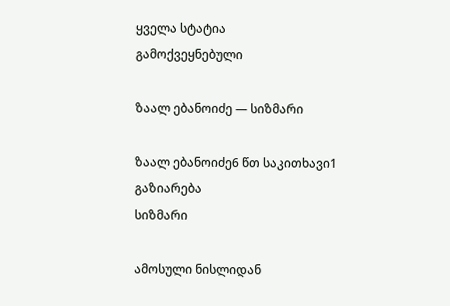ყველა სტატია
გამოქვეყნებული

ზაალ ებანოიძე — სიზმარი

ზაალ ებანოიძე6 წთ საკითხავი1
გაზიარება
სიზმარი

ამოსული ნისლიდან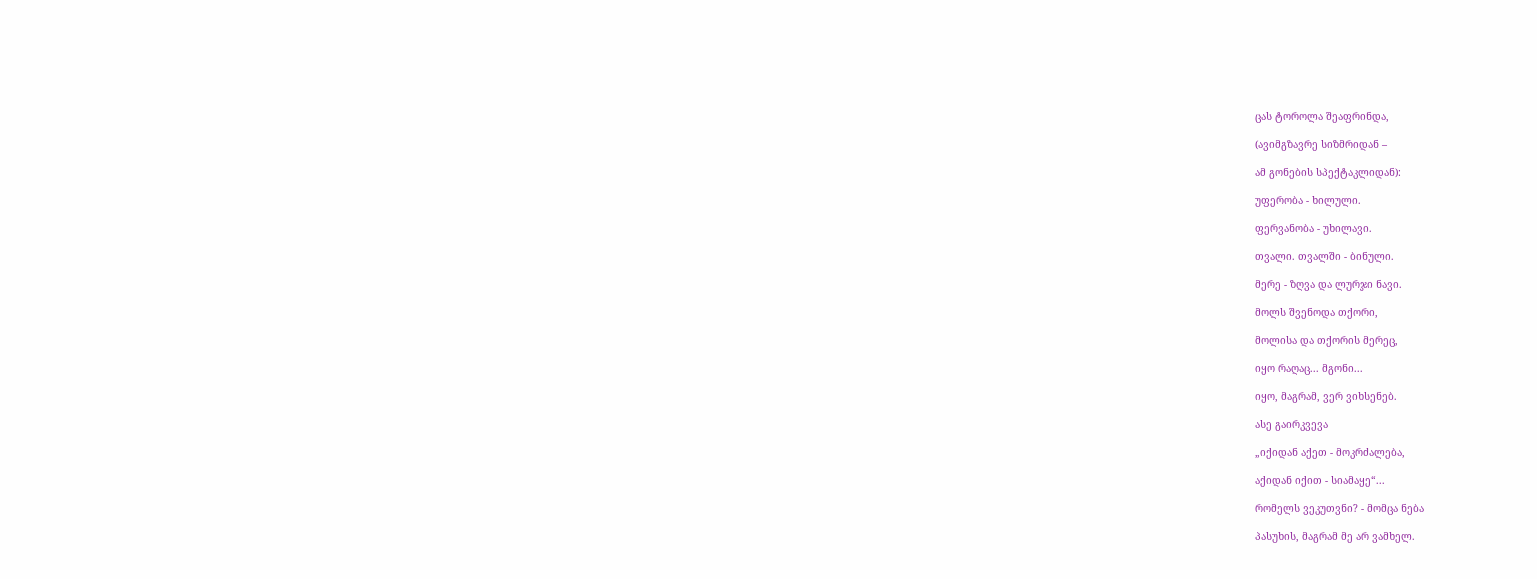ცას ტოროლა შეაფრინდა,

(ავიმგზავრე სიზმრიდან –

ამ გონების სპექტაკლიდან):

უფერობა - ხილული.

ფერვანობა - უხილავი.

თვალი. თვალში - ბინული.

მერე - ზღვა და ლურჯი ნავი.

მოლს შვენოდა თქორი,

მოლისა და თქორის მერეც,

იყო რაღაც... მგონი...

იყო, მაგრამ, ვერ ვიხსენებ.

ასე გაირკვევა

„იქიდან აქეთ - მოკრძალება,

აქიდან იქით - სიამაყე“...

რომელს ვეკუთვნი? - მომცა ნება

პასუხის, მაგრამ მე არ ვამხელ.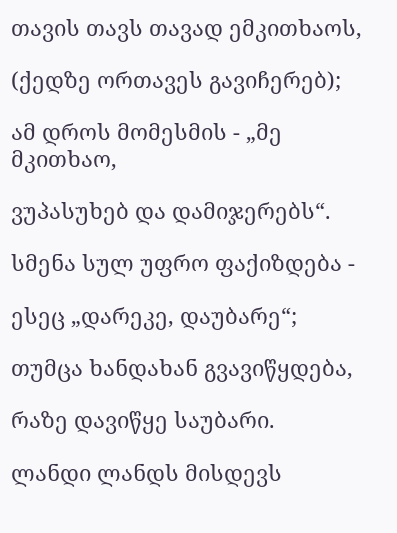თავის თავს თავად ემკითხაოს,

(ქედზე ორთავეს გავიჩერებ);

ამ დროს მომესმის - „მე მკითხაო,

ვუპასუხებ და დამიჯერებს“.

სმენა სულ უფრო ფაქიზდება -

ესეც „დარეკე, დაუბარე“;

თუმცა ხანდახან გვავიწყდება,

რაზე დავიწყე საუბარი.

ლანდი ლანდს მისდევს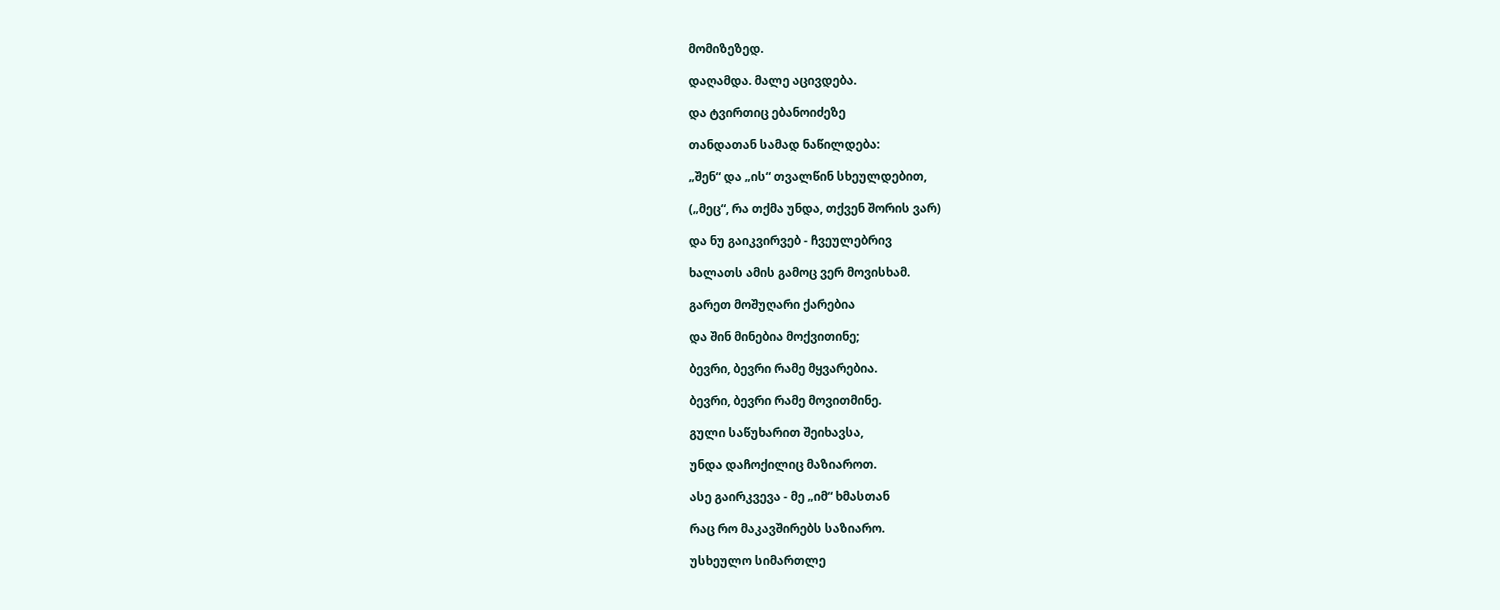მომიზეზედ.

დაღამდა. მალე აცივდება.

და ტვირთიც ებანოიძეზე

თანდათან სამად ნაწილდება:

„შენ“ და „ის“ თვალწინ სხეულდებით,

(„მეც“, რა თქმა უნდა, თქვენ შორის ვარ)

და ნუ გაიკვირვებ - ჩვეულებრივ

ხალათს ამის გამოც ვერ მოვისხამ.

გარეთ მოშუღარი ქარებია

და შინ მინებია მოქვითინე;

ბევრი, ბევრი რამე მყვარებია.

ბევრი, ბევრი რამე მოვითმინე.

გული საწუხარით შეიხავსა,

უნდა დაჩოქილიც მაზიაროთ.

ასე გაირკვევა - მე „იმ“ ხმასთან

რაც რო მაკავშირებს საზიარო.

უსხეულო სიმართლე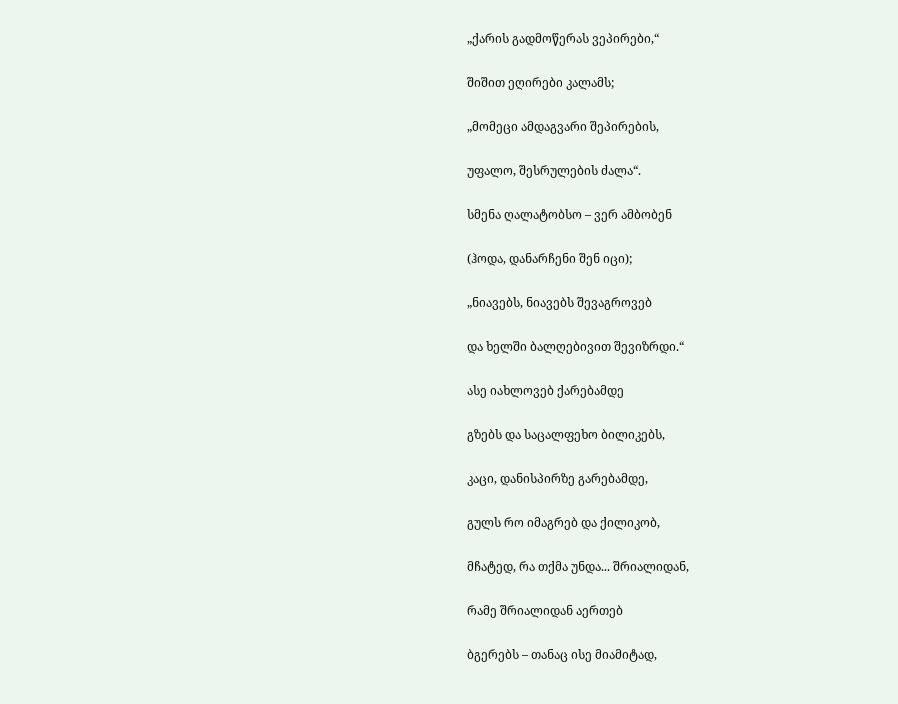„ქარის გადმოწერას ვეპირები,“

შიშით ეღირები კალამს;

„მომეცი ამდაგვარი შეპირების,

უფალო, შესრულების ძალა“.

სმენა ღალატობსო – ვერ ამბობენ

(ჰოდა, დანარჩენი შენ იცი);

„ნიავებს, ნიავებს შევაგროვებ

და ხელში ბალღებივით შევიზრდი.“

ასე იახლოვებ ქარებამდე

გზებს და საცალფეხო ბილიკებს,

კაცი, დანისპირზე გარებამდე,

გულს რო იმაგრებ და ქილიკობ,

მჩატედ, რა თქმა უნდა... შრიალიდან,

რამე შრიალიდან აერთებ

ბგერებს – თანაც ისე მიამიტად,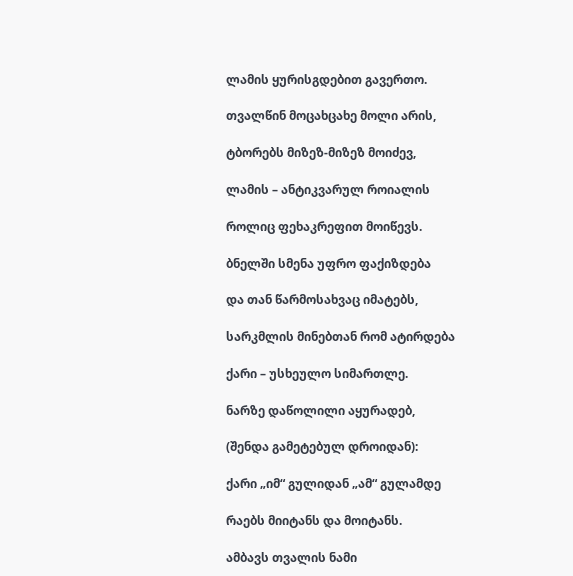ლამის ყურისგდებით გავერთო.

თვალწინ მოცახცახე მოლი არის,

ტბორებს მიზეზ-მიზეზ მოიძევ,

ლამის – ანტიკვარულ როიალის

როლიც ფეხაკრეფით მოიწევს.

ბნელში სმენა უფრო ფაქიზდება

და თან წარმოსახვაც იმატებს,

სარკმლის მინებთან რომ ატირდება

ქარი – უსხეულო სიმართლე.

ნარზე დაწოლილი აყურადებ,

(შენდა გამეტებულ დროიდან):

ქარი „იმ“ გულიდან „ამ“ გულამდე

რაებს მიიტანს და მოიტანს.

ამბავს თვალის ნამი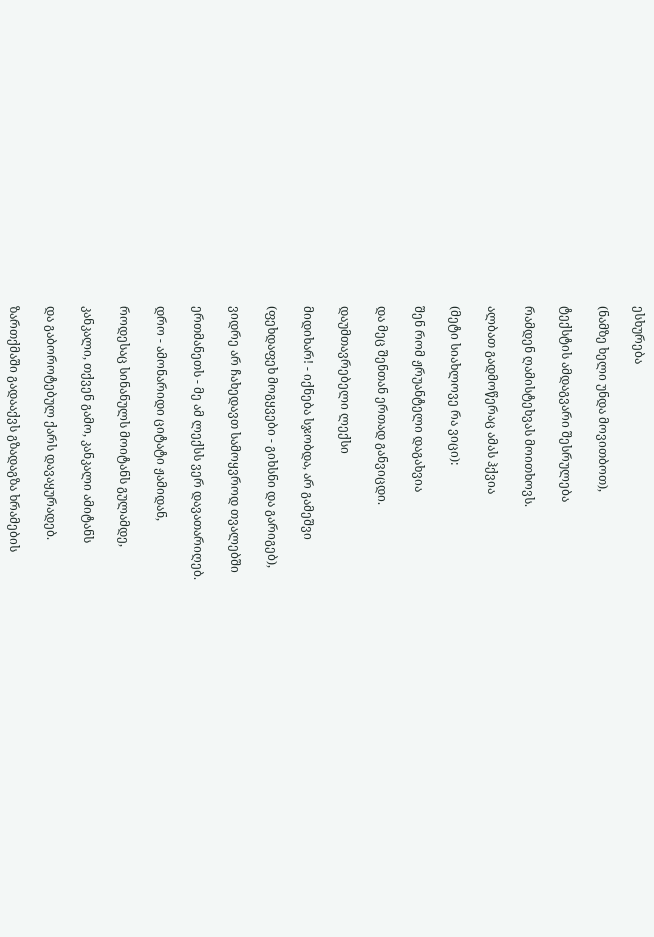ესხურება

(ნამზე ხელი უნდა მოვითბოთ),

ტექსტის ამდაგვარი შესრულება

რამდენ ღამისტეხვას მოითხოვს.

ალბათ გადმოწერაც ამას ჰქვია

(მეტი სიახლოვე რა ვიცი):

შენ რომ ჟრუანტელი დაგახვია

და მეც შენთან ერთად განვიცდი.

დაუმთავრებელი ლექსი

მიდიხარ! - იქნება სჯობდა, არ გამეშვი

(ფეხდაფეხ მოგყვები - გიხსნი და გარიგებ),

ვიდრე არ ჩახედავთ სამოყვროდ თვალებში

ერთმანეთს - მე ამ ლექსს ვერ დავათარიღებ.

დრო - ამონარიდი ციტატი ჟამიდან,

როდესაც სინანულს მოიტანს გულამდე,

კანკალი, თქვენ გამო, კანკალი ამიტანს

და გაბოროტებულ ქარს დავაყურადებ.

ზართქმაში გადააქვს გზადაგზა ხრამების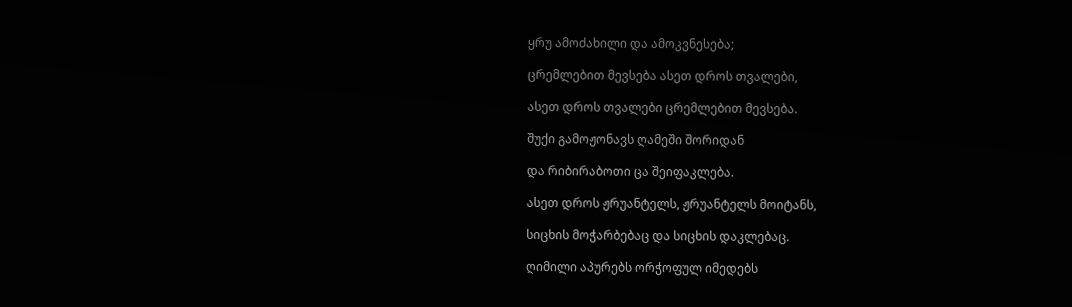ყრუ ამოძახილი და ამოკვნესება;

ცრემლებით მევსება ასეთ დროს თვალები,

ასეთ დროს თვალები ცრემლებით მევსება.

შუქი გამოჟონავს ღამეში შორიდან

და რიბირაბოთი ცა შეიფაკლება.

ასეთ დროს ჟრუანტელს, ჟრუანტელს მოიტანს,

სიცხის მოჭარბებაც და სიცხის დაკლებაც.

ღიმილი აპურებს ორჭოფულ იმედებს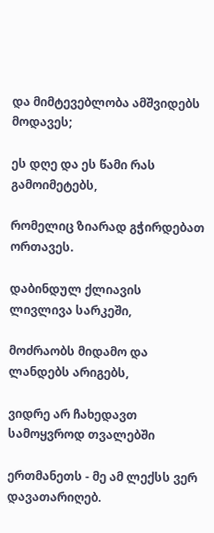და მიმტევებლობა ამშვიდებს მოდავეს;

ეს დღე და ეს წამი რას გამოიმეტებს,

რომელიც ზიარად გჭირდებათ ორთავეს.

დაბინდულ ქლიავის ლივლივა სარკეში,

მოძრაობს მიდამო და ლანდებს არიგებს,

ვიდრე არ ჩახედავთ სამოყვროდ თვალებში

ერთმანეთს - მე ამ ლექსს ვერ დავათარიღებ.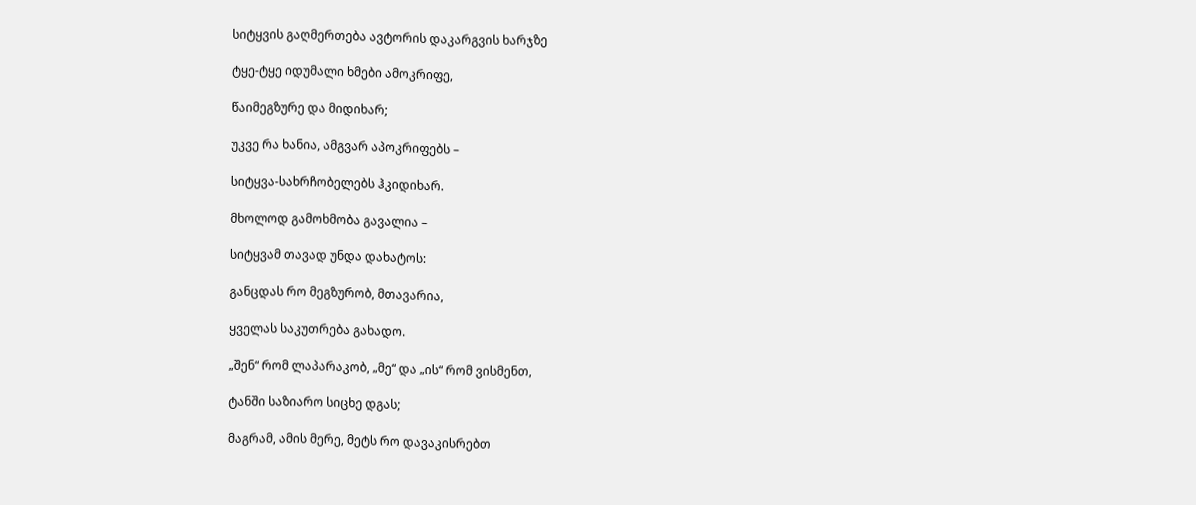სიტყვის გაღმერთება ავტორის დაკარგვის ხარჯზე

ტყე-ტყე იდუმალი ხმები ამოკრიფე,

წაიმეგზურე და მიდიხარ;

უკვე რა ხანია, ამგვარ აპოკრიფებს –

სიტყვა-სახრჩობელებს ჰკიდიხარ.

მხოლოდ გამოხმობა გავალია –

სიტყვამ თავად უნდა დახატოს:

განცდას რო მეგზურობ, მთავარია,

ყველას საკუთრება გახადო.

„შენ“ რომ ლაპარაკობ, „მე“ და „ის“ რომ ვისმენთ,

ტანში საზიარო სიცხე დგას;

მაგრამ, ამის მერე, მეტს რო დავაკისრებთ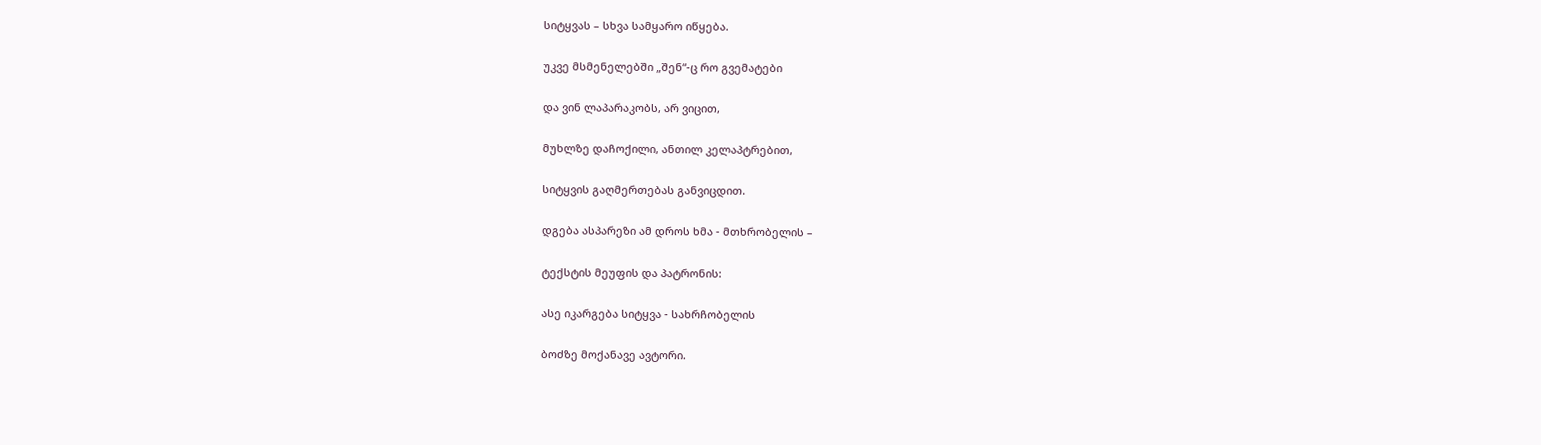სიტყვას – სხვა სამყარო იწყება.

უკვე მსმენელებში „შენ“-ც რო გვემატები

და ვინ ლაპარაკობს, არ ვიცით,

მუხლზე დაჩოქილი, ანთილ კელაპტრებით,

სიტყვის გაღმერთებას განვიცდით.

დგება ასპარეზი ამ დროს ხმა - მთხრობელის –

ტექსტის მეუფის და პატრონის:

ასე იკარგება სიტყვა - სახრჩობელის

ბოძზე მოქანავე ავტორი.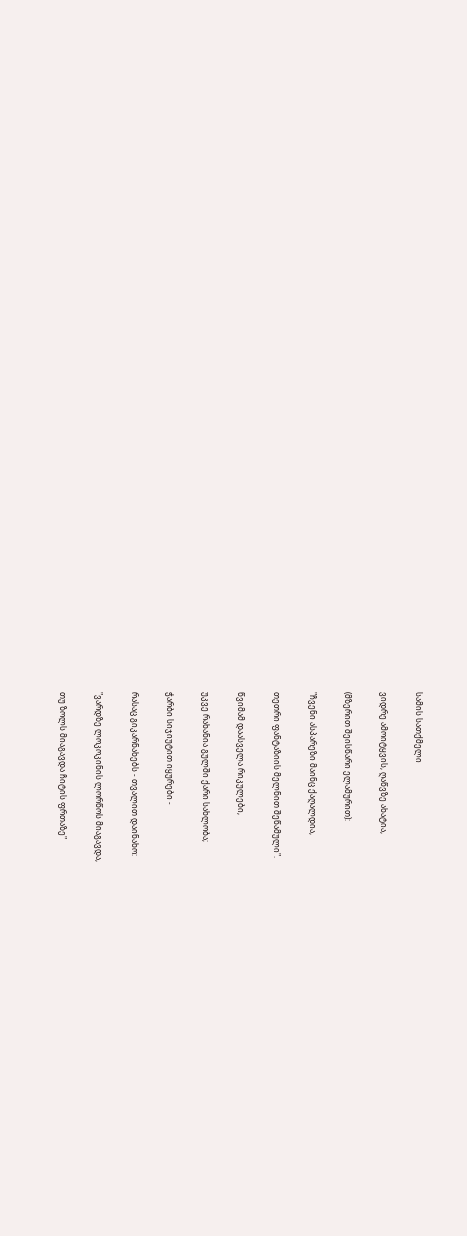სამის სათქმელი

ვიდრე ამოიტყვის, ღაწვზე ახატია,

(მზერით შეისწარი ელამურით):

"ჩვენი ასპარეზი მაინც ქაღალდია,

თეთრი ფანტაზიის მელნით შეწამული".

წვიმამ დაასველა რიკულები,

უკვე რახანია გულში ქარი სახლობა;

ჭარბი სიჯიუტით იყურები -

რასაც გიკარნახებს - თვალით დაინახო:

"ვარდზე ლოკოკინის ლორწოს მიაგავდა,

თუ ზოლს მიაგავდა ჩიტის ფრთაზე"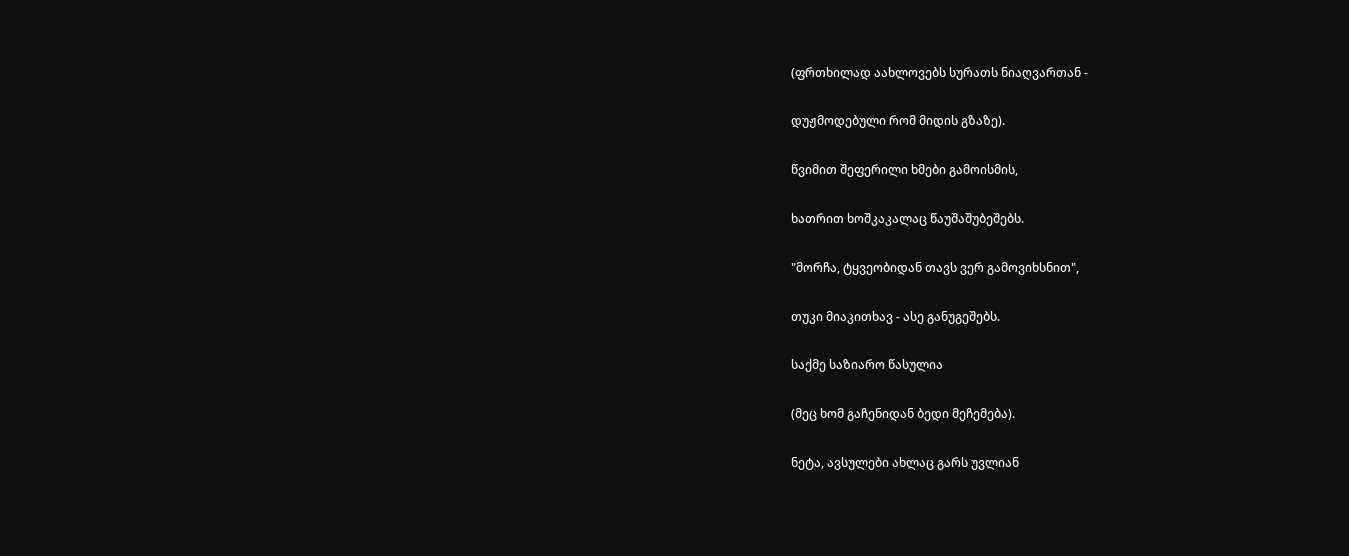(ფრთხილად აახლოვებს სურათს ნიაღვართან -

დუჟმოდებული რომ მიდის გზაზე).

წვიმით შეფერილი ხმები გამოისმის,

ხათრით ხოშკაკალაც წაუშაშუბეშებს.

"მორჩა, ტყვეობიდან თავს ვერ გამოვიხსნით",

თუკი მიაკითხავ - ასე განუგეშებს.

საქმე საზიარო წასულია

(მეც ხომ გაჩენიდან ბედი მეჩემება).

ნეტა, ავსულები ახლაც გარს უვლიან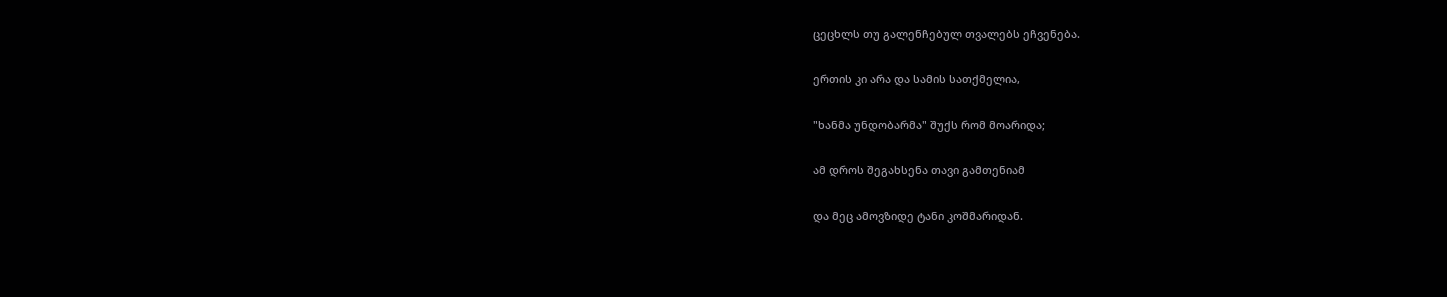ცეცხლს თუ გალენჩებულ თვალებს ეჩვენება.

ერთის კი არა და სამის სათქმელია,

"ხანმა უნდობარმა" შუქს რომ მოარიდა;

ამ დროს შეგახსენა თავი გამთენიამ

და მეც ამოვზიდე ტანი კოშმარიდან.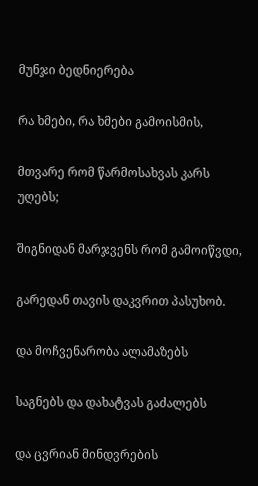მუნჯი ბედნიერება

რა ხმები, რა ხმები გამოისმის,

მთვარე რომ წარმოსახვას კარს უღებს;

შიგნიდან მარჯვენს რომ გამოიწვდი,

გარედან თავის დაკვრით პასუხობ.

და მოჩვენარობა ალამაზებს

საგნებს და დახატვას გაძალებს

და ცვრიან მინდვრების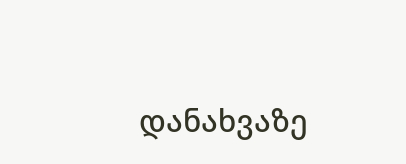დანახვაზე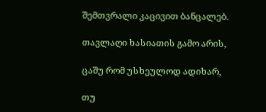შემთვრალი კაცივით ბანცალებ.

თავლაღი ხასიათის გამო არის,

ცაშუ რომ უსხეულოდ ადიხარ,

თუ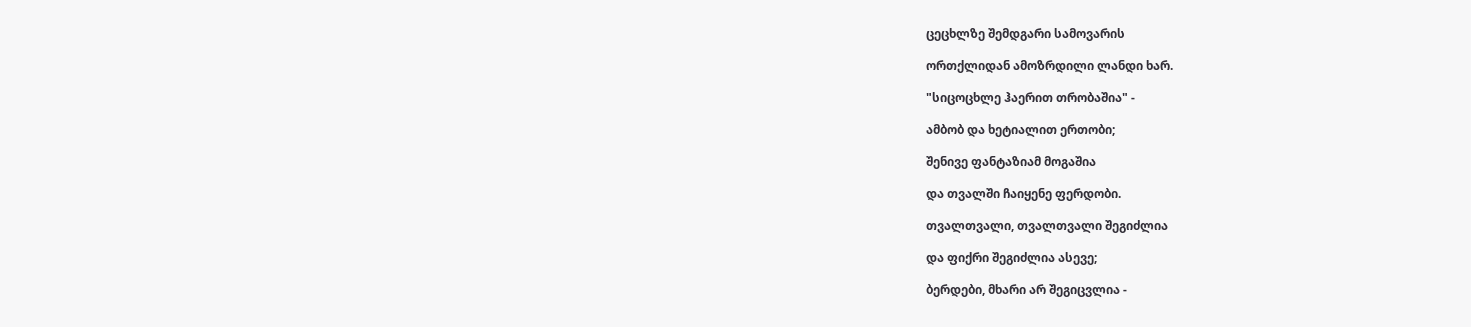ცეცხლზე შემდგარი სამოვარის

ორთქლიდან ამოზრდილი ლანდი ხარ.

"სიცოცხლე ჰაერით თრობაშია" -

ამბობ და ხეტიალით ერთობი;

შენივე ფანტაზიამ მოგაშია

და თვალში ჩაიყენე ფერდობი.

თვალთვალი, თვალთვალი შეგიძლია

და ფიქრი შეგიძლია ასევე;

ბერდები, მხარი არ შეგიცვლია -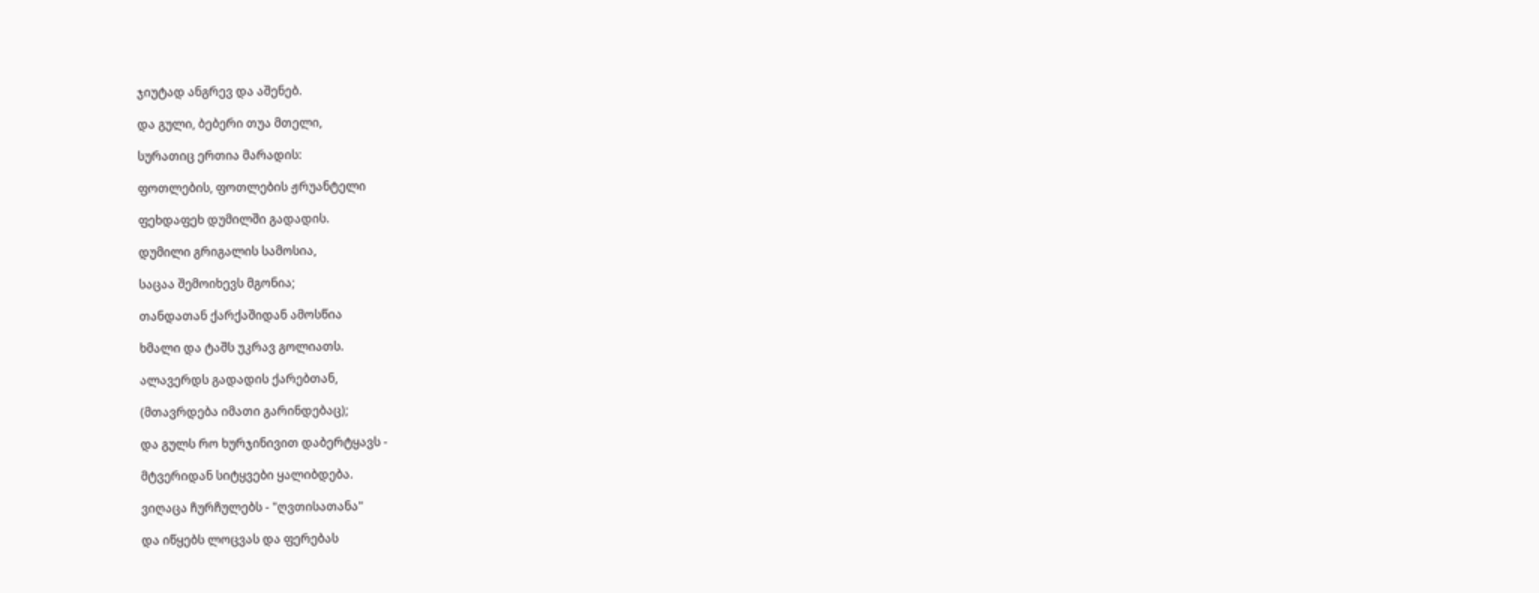ჯიუტად ანგრევ და აშენებ.

და გული, ბებერი თუა მთელი,

სურათიც ერთია მარადის:

ფოთლების, ფოთლების ჟრუანტელი

ფეხდაფეხ დუმილში გადადის.

დუმილი გრიგალის სამოსია,

საცაა შემოიხევს მგონია;

თანდათან ქარქაშიდან ამოსწია

ხმალი და ტაშს უკრავ გოლიათს.

ალავერდს გადადის ქარებთან,

(მთავრდება იმათი გარინდებაც);

და გულს რო ხურჯინივით დაბერტყავს -

მტვერიდან სიტყვები ყალიბდება.

ვიღაცა ჩურჩულებს - "ღვთისათანა"

და იწყებს ლოცვას და ფერებას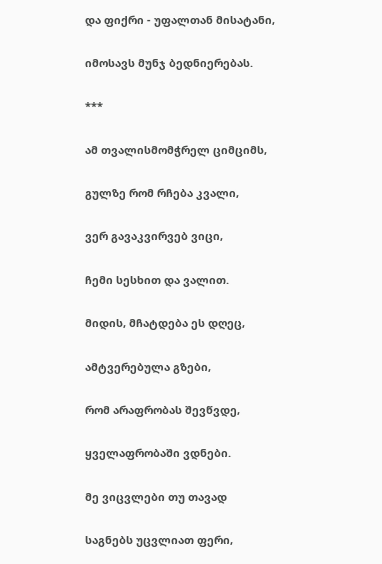და ფიქრი - უფალთან მისატანი,

იმოსავს მუნჯ ბედნიერებას.

***

ამ თვალისმომჭრელ ციმციმს,

გულზე რომ რჩება კვალი,

ვერ გავაკვირვებ ვიცი,

ჩემი სესხით და ვალით.

მიდის, მჩატდება ეს დღეც,

ამტვერებულა გზები,

რომ არაფრობას შევწვდე,

ყველაფრობაში ვდნები.

მე ვიცვლები თუ თავად

საგნებს უცვლიათ ფერი,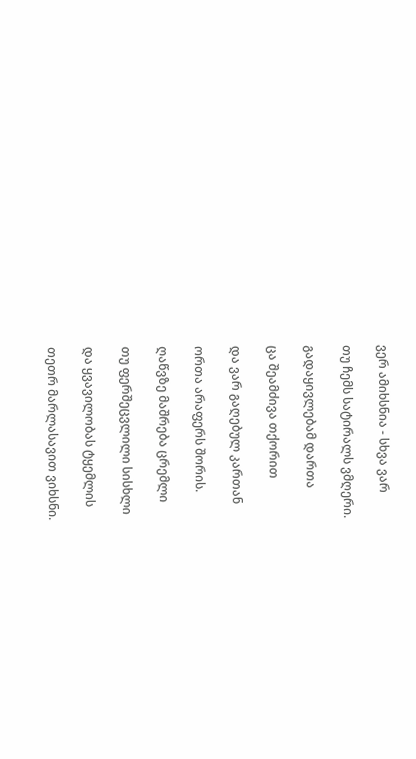ვერ ამიხსნია - სხვა ვარ

თუ ჩემს სატირალს ვმღერი.

გადაყივლებამ დართა

ცა შეამძივა თქორით

და ვარ გაღებულ კართან

ორთა არაფერს შორის.

ღაწვზე მაშრება ცრემლი

თუ ფერშეცვლილი სისხლი

და ყვავილობას ტყემლის

თეთრ მარლასავით ვიხსნი.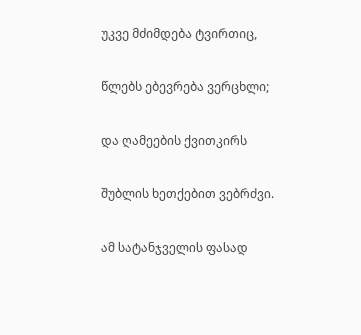უკვე მძიმდება ტვირთიც,

წლებს ებევრება ვერცხლი;

და ღამეების ქვითკირს

შუბლის ხეთქებით ვებრძვი.

ამ სატანჯველის ფასად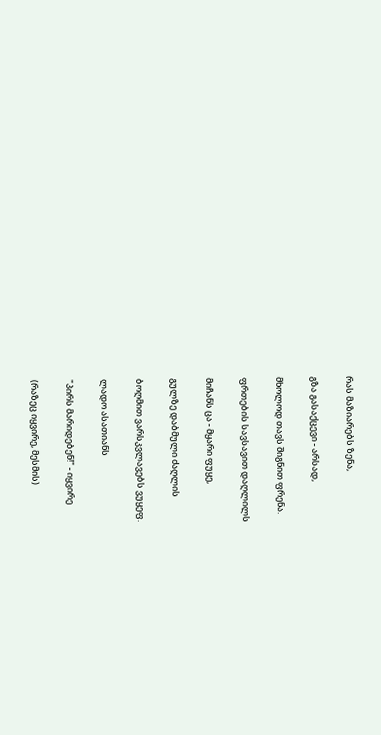რას მაზიარებს ზენა,

გზა გასაქცევი - არსად,

მხოლოდ თავს შიგნით ფრენა.

ფრთების სავსავით დაღლილს

მიჩანს ცა - მყარი ფუყე,

გულზე დაბმული ძაღლის

ბოღმით ვარსკვლავებს ვუყეფ.

ლადო ასათიანს

"პირს მარიდებენ!" - იყვირე

(რაზეც იყვირე, მესმის)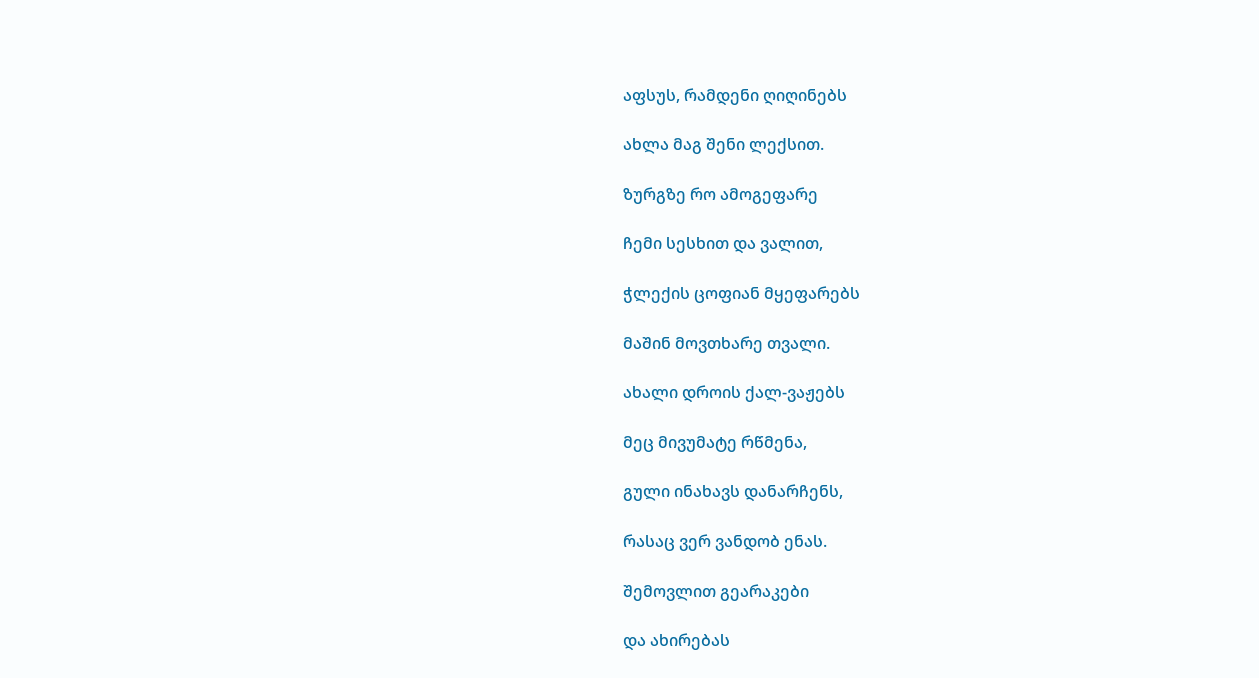აფსუს, რამდენი ღიღინებს

ახლა მაგ შენი ლექსით.

ზურგზე რო ამოგეფარე

ჩემი სესხით და ვალით,

ჭლექის ცოფიან მყეფარებს

მაშინ მოვთხარე თვალი.

ახალი დროის ქალ-ვაჟებს

მეც მივუმატე რწმენა,

გული ინახავს დანარჩენს,

რასაც ვერ ვანდობ ენას.

შემოვლით გეარაკები

და ახირებას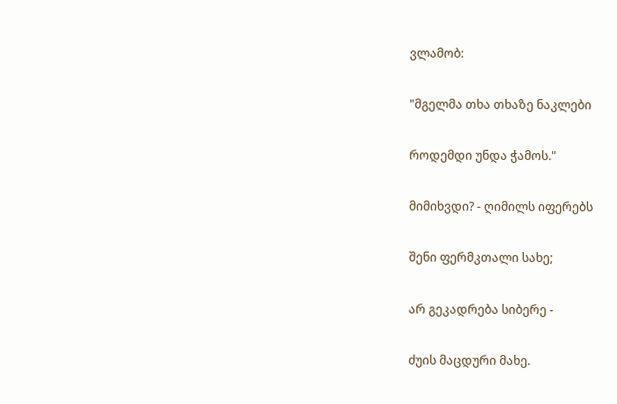ვლამობ:

"მგელმა თხა თხაზე ნაკლები

როდემდი უნდა ჭამოს."

მიმიხვდი? - ღიმილს იფერებს

შენი ფერმკთალი სახე;

არ გეკადრება სიბერე -

ძუის მაცდური მახე.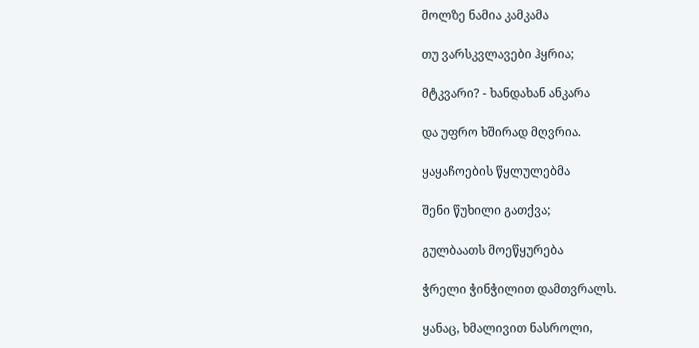მოლზე ნამია კამკამა

თუ ვარსკვლავები ჰყრია;

მტკვარი? - ხანდახან ანკარა

და უფრო ხშირად მღვრია.

ყაყაჩოების წყლულებმა

შენი წუხილი გათქვა;

გულბაათს მოეწყურება

ჭრელი ჭინჭილით დამთვრალს.

ყანაც, ხმალივით ნასროლი,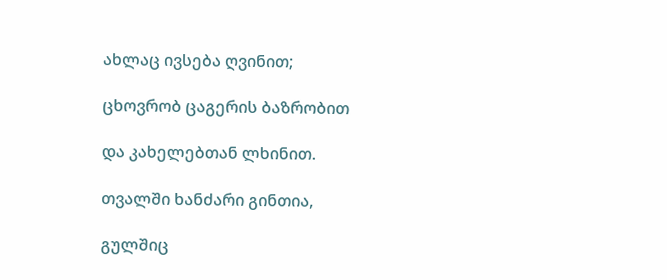ახლაც ივსება ღვინით;

ცხოვრობ ცაგერის ბაზრობით

და კახელებთან ლხინით.

თვალში ხანძარი გინთია,

გულშიც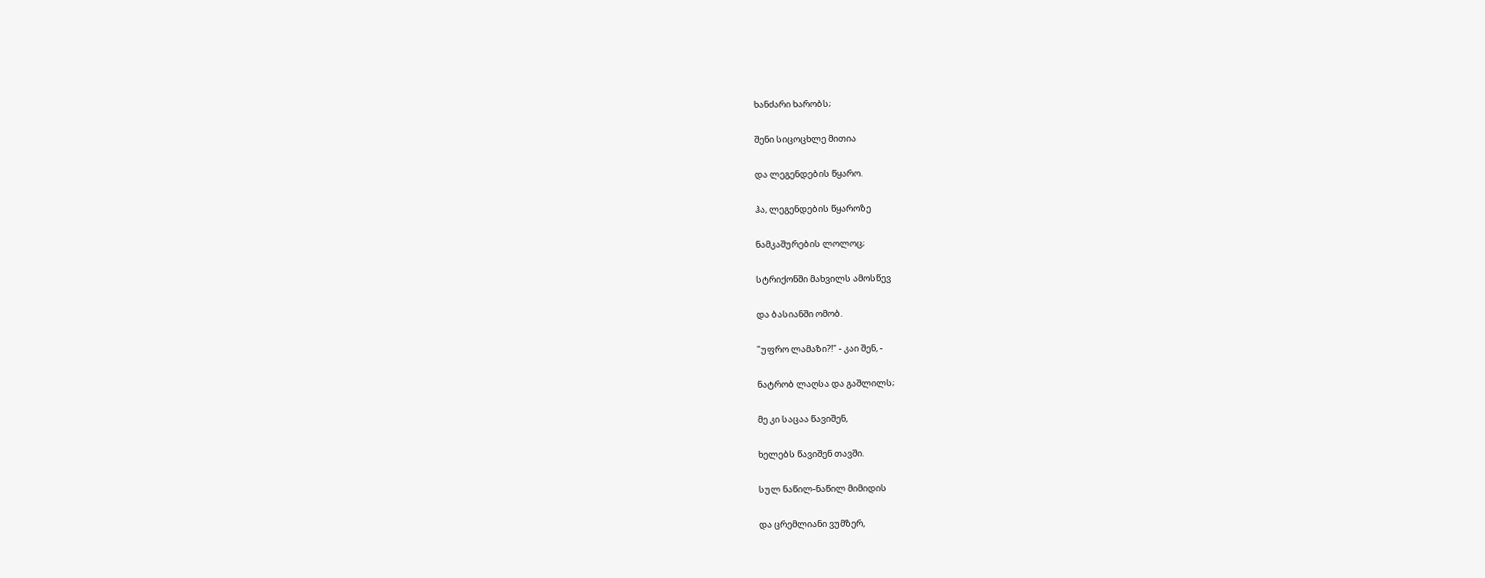ხანძარი ხარობს;

შენი სიცოცხლე მითია

და ლეგენდების წყარო.

ჰა, ლეგენდების წყაროზე

ნამკაშურების ლოლოც;

სტრიქონში მახვილს ამოსწევ

და ბასიანში ომობ.

"უფრო ლამაზი?!" - კაი შენ, -

ნატრობ ლაღსა და გაშლილს;

მე კი საცაა წავიშენ,

ხელებს წავიშენ თავში.

სულ ნაწილ-ნაწილ მიმიდის

და ცრემლიანი ვუმზერ,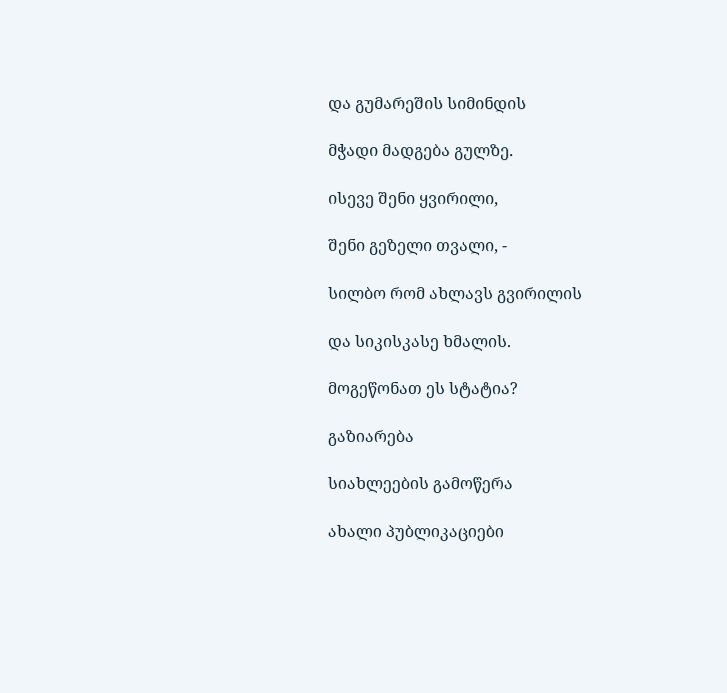და გუმარეშის სიმინდის

მჭადი მადგება გულზე.

ისევე შენი ყვირილი,

შენი გეზელი თვალი, -

სილბო რომ ახლავს გვირილის

და სიკისკასე ხმალის.

მოგეწონათ ეს სტატია?

გაზიარება

სიახლეების გამოწერა

ახალი პუბლიკაციები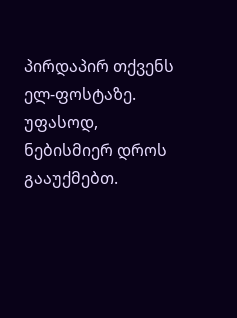პირდაპირ თქვენს ელ-ფოსტაზე. უფასოდ, ნებისმიერ დროს გააუქმებთ.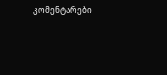კომენტარები